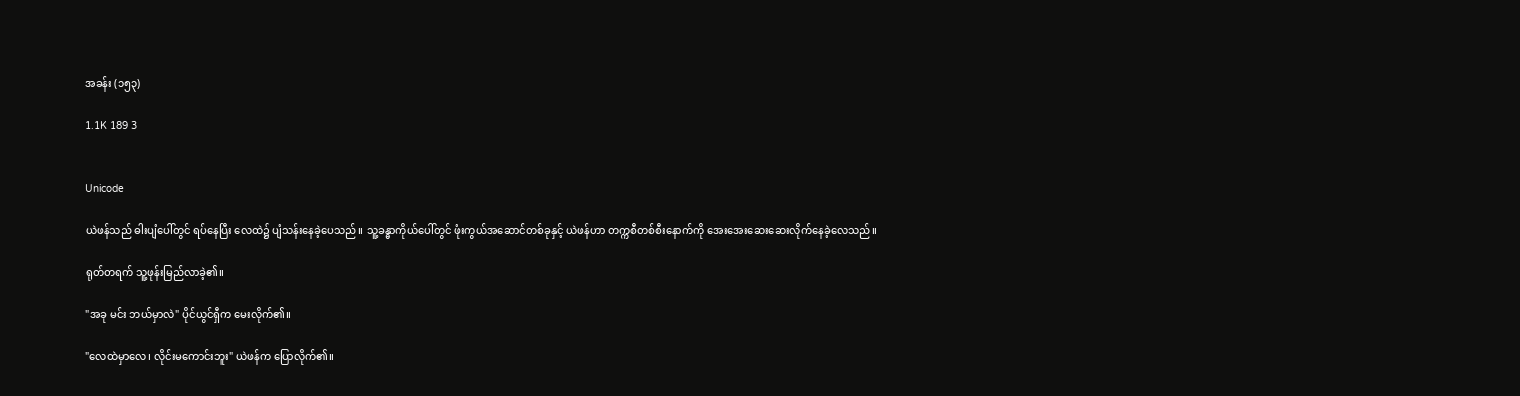အခန်း (၁၅၃)

1.1K 189 3


Unicode

ယဲဖန်သည် ဓါးပျံပေါ်တွင် ရပ်နေပြီး လေထဲ၌ ပျံသန်းနေခဲ့ပေသည်။ သူ့ခန္ဓာကိုယ်ပေါ်တွင် ဖုံးကွယ်အဆောင်တစ်ခုနှင့် ယဲဖန်ဟာ တက္ကစီတစ်စီးနောက်ကို အေးအေးဆေးဆေးလိုက်နေခဲ့လေသည်။

ရုတ်တရက် သူ့ဖုန်းမြည်လာခဲ့၏။

"အခု မင်း ဘယ်မှာလဲ" ပိုင်ယွင်ရှီက မေးလိုက်၏။

"လေထဲမှာလေ၊ လိုင်းမကောင်းဘူး" ယဲဖန်က ပြောလိုက်၏။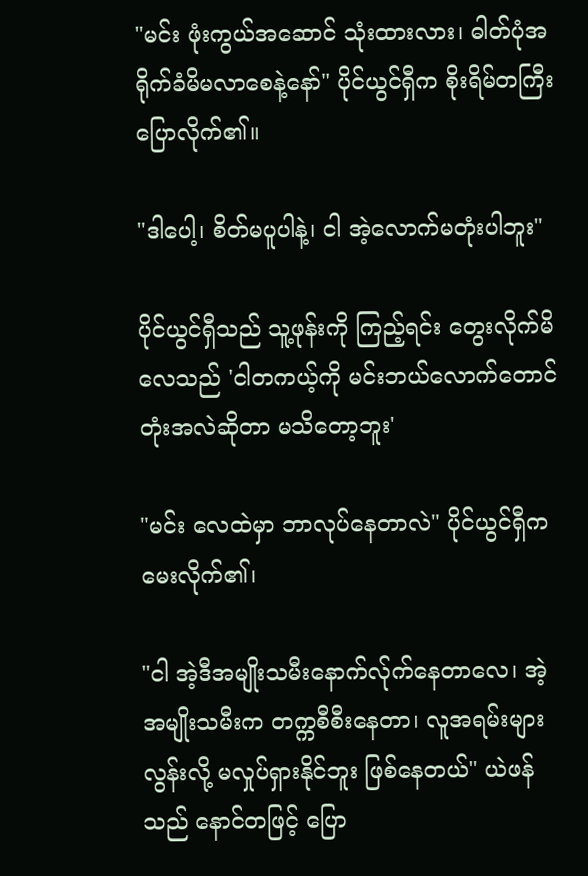"မင်း ဖုံးကွယ်အဆောင် သုံးထားလား၊ ဓါတ်ပုံအရိုက်ခံမိမလာစေနဲ့နော်" ပိုင်ယွင်ရှီက စိုးရိမ်တကြီး ပြောလိုက်၏။

"ဒါပေါ့၊ စိတ်မပူပါနဲ့၊ ငါ အဲ့လောက်မတုံးပါဘူး"

ပိုင်ယွင်ရှီသည် သူ့ဖုန်းကို ကြည့်ရင်း တွေးလိုက်မိလေသည် 'ငါတကယ့်ကို မင်းဘယ်လောက်တောင်တုံးအလဲဆိုတာ မသိတော့ဘူး'

"မင်း လေထဲမှာ ဘာလုပ်နေတာလဲ" ပိုင်ယွင်ရှီက မေးလိုက်၏၊

"ငါ အဲ့ဒီအမျိုးသမီးနောက်လ်ုက်နေတာလေ၊ အဲ့အမျိုးသမီးက တက္ကစီစီးနေတာ၊ လူအရမ်းများလွန်းလို့ မလှုပ်ရှားနိုင်ဘူး ဖြစ်နေတယ်" ယဲဖန်သည် နောင်တဖြင့် ပြော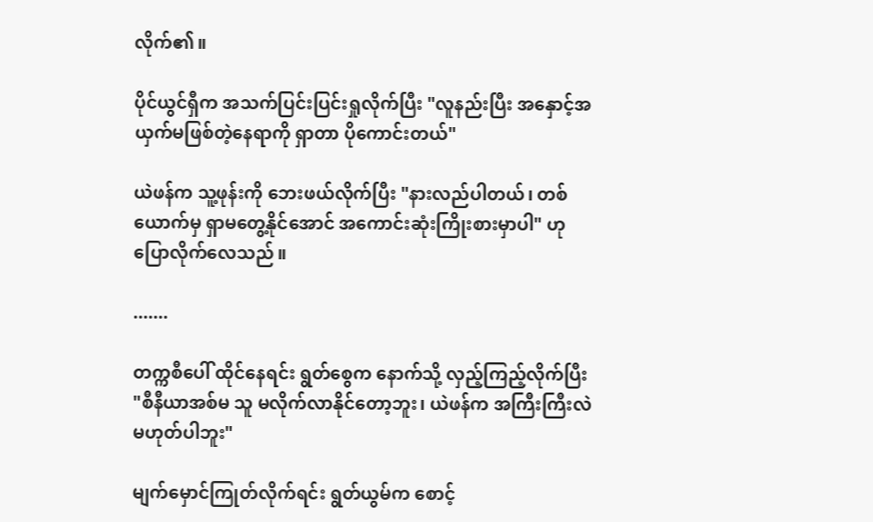လိုက်၏။

ပိုင်ယွင်ရှီက အသက်ပြင်းပြင်းရှုလိုက်ပြီး "လူနည်းပြီး အနှောင့်အယှက်မဖြစ်တဲ့နေရာကို ရှာတာ ပိုကောင်းတယ်"

ယဲဖန်က သူ့ဖုန်းကို ဘေးဖယ်လိုက်ပြီး "နားလည်ပါတယ်၊ တစ်ယောက်မှ ရှာမတွေ့နိုင်အောင် အကောင်းဆုံးကြိုးစားမှာပါ" ဟု ပြောလိုက်လေသည်။

.......

တက္ကစီပေါ် ထိုင်နေရင်း ရွတ်စွေက နောက်သို့ လှည့်ကြည့်လိုက်ပြီး "စီနီယာအစ်မ သူ မလိုက်လာနိုင်တော့ဘူး၊ ယဲဖန်က အကြီးကြီးလဲ မဟုတ်ပါဘူး"

မျက်မှောင်ကြုတ်လိုက်ရင်း ရွတ်ယွမ်က စောင့်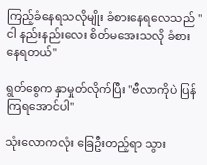ကြည့်ခံနေရသလိုမျိုး ခံစားနေရလေသည် "ငါ နည်းနည်းလေး စိတ်မအေးသလို ခံစားနေရတယ်"

ရွတ်စွေက နှာမှုတ်လိုက်ပြီး "ဗီလာကိုပဲ ပြန်ကြရအောင်ပါ"

သုံးလောကလုံး ခြေဦးတည့်ရာ သွား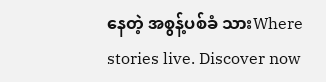နေတဲ့ အစွန့်ပစ်ခံ သားWhere stories live. Discover now